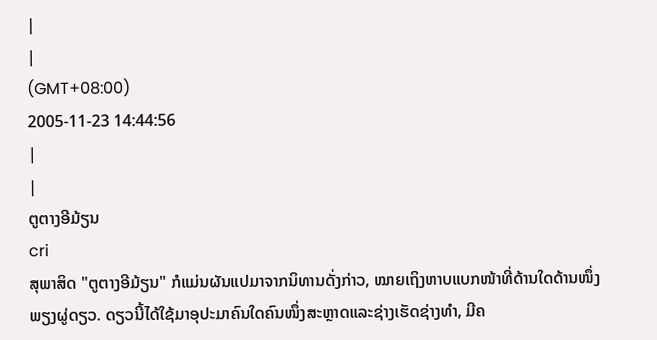|
|
(GMT+08:00)
2005-11-23 14:44:56
|
|
ຕູຕາງອີມ້ຽນ
cri
ສຸພາສິດ "ຕູຕາງອີມ້ຽນ" ກໍແມ່ນຜັນແປມາຈາກນິທານດັ່ງກ່າວ, ໝາຍເຖິງຫາບແບກໜ້າທີ່ດ້ານໃດດ້ານໜຶ່ງພຽງຜູ່ດຽວ. ດຽວນີ້ໄດ້ໃຊ້ມາອຸປະມາຄົນໃດຄົນໜຶ່ງສະຫຼາດແລະຊ່າງເຮັດຊ່າງທຳ, ມີຄ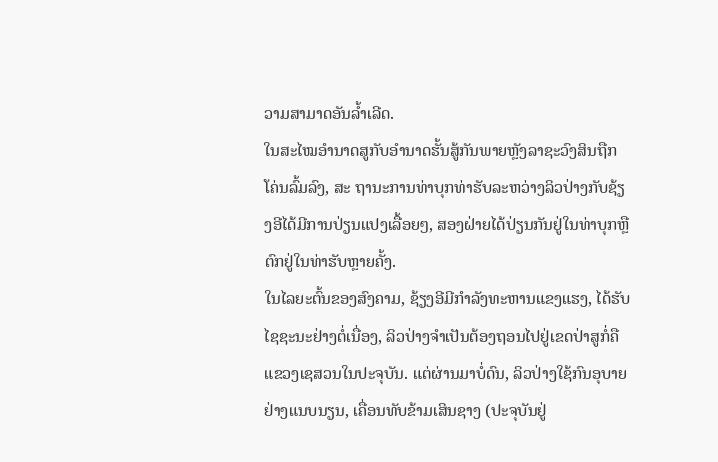ວາມສາມາດອັນລ້ຳເລີດ.
ໃນສະໄໝອຳນາດສູກັບອຳນາດຮັ້ນສູ້ກັນພາຍຫຼັງລາຊະວົງສິນຖືກໂຄ່ນລົ້ມລົງ, ສະ ຖານະການທ່າບຸກທ່າຮັບລະຫວ່າງລິວປ່າງກັບຊ້ຽງອີໄດ້ມີການປ່ຽນແປງເລື້ອຍໆ, ສອງຝ່າຍໄດ້ປ່ຽນກັນຢູ່ໃນທ່າບຸກຫຼືຕົກຢູ່ໃນທ່າຮັບຫຼາຍຄັ້ງ.
ໃນໄລຍະຕົ້ນຂອງສົງຄາມ, ຊ້ຽງອີມີກຳລັງທະຫານແຂງແຮງ, ໄດ້ຮັບໄຊຊະນະຢ່າງຕໍ່ເນື່ອງ, ລິວປ່າງຈຳເປັນຕ້ອງຖອນໄປຢູ່ເຂດປ່າສູກໍ່ຄືແຂວງເຊສວນໃນປະຈຸບັນ. ແຕ່ຜ່ານມາບໍ່ດົນ, ລິວປ່າງໃຊ້ກົນອຸບາຍຢ່າງແນບນຽນ, ເຄື່ອນທັບຂ້າມເສິນຊາງ (ປະຈຸບັນຢູ່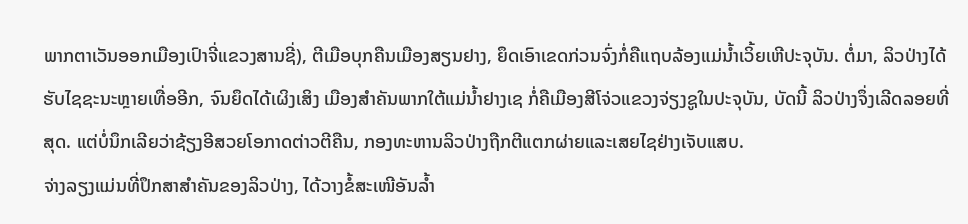ພາກຕາເວັນອອກເມືອງເປົາຈີ່ແຂວງສານຊີ່), ຕີເມືອບຸກຄືນເມືອງສຽນຢາງ, ຍຶດເອົາເຂດກ່ວນຈົ່ງກໍ່ຄືແຖບລ້ອງແມ່ນ້ຳເວິ້ຍເຫີປະຈຸບັນ. ຕໍ່ມາ, ລິວປ່າງໄດ້ຮັບໄຊຊະນະຫຼາຍເທື່ອອີກ, ຈົນຍຶດໄດ້ເຜິງເສິງ ເມືອງສຳຄັນພາກໃຕ້ແມ່ນ້ຳຢາງເຊ ກໍ່ຄືເມືອງສີໂຈ່ວແຂວງຈ່ຽງຊູໃນປະຈຸບັນ, ບັດນີ້ ລິວປ່າງຈຶ່ງເລີດລອຍທີ່ສຸດ. ແຕ່ບໍ່ນຶກເລີຍວ່າຊ້ຽງອີສວຍໂອກາດຕ່າວຕີຄືນ, ກອງທະຫານລິວປ່າງຖືກຕີແຕກຜ່າຍແລະເສຍໄຊຢ່າງເຈັບແສບ.
ຈ່າງລຽງແມ່ນທີ່ປຶກສາສຳຄັນຂອງລິວປ່າງ, ໄດ້ວາງຂໍ້ສະເໜີອັນລ້ຳ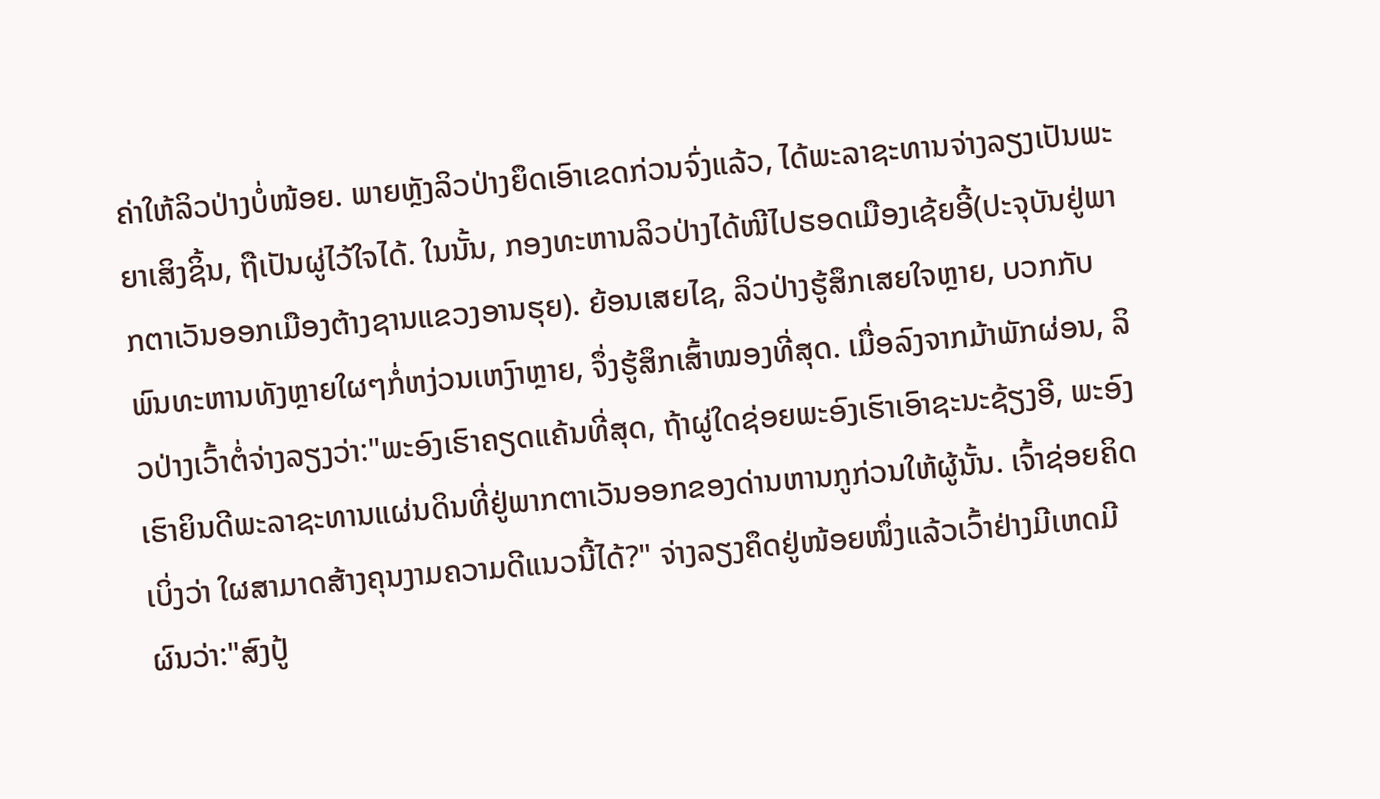ຄ່າໃຫ້ລິວປ່າງບໍ່ໜ້ອຍ. ພາຍຫຼັງລິວປ່າງຍຶດເອົາເຂດກ່ວນຈົ່ງແລ້ວ, ໄດ້ພະລາຊະທານຈ່າງລຽງເປັນພະຍາເສິງຊິ້ນ, ຖືເປັນຜູ່ໄວ້ໃຈໄດ້. ໃນນັ້ນ, ກອງທະຫານລິວປ່າງໄດ້ໜີໄປຮອດເມືອງເຊ້ຍອີ້(ປະຈຸບັນຢູ່ພາກຕາເວັນອອກເມືອງຕ້າງຊານແຂວງອານຮຸຍ). ຍ້ອນເສຍໄຊ, ລິວປ່າງຮູ້ສຶກເສຍໃຈຫຼາຍ, ບວກກັບພົນທະຫານທັງຫຼາຍໃຜໆກໍ່ຫງ່ວນເຫງົາຫຼາຍ, ຈຶ່ງຮູ້ສຶກເສົ້າໝອງທີ່ສຸດ. ເມື່ອລົງຈາກມ້າພັກຜ່ອນ, ລິວປ່າງເວົ້າຕໍ່ຈ່າງລຽງວ່າ:"ພະອົງເຮົາຄຽດແຄ້ນທີ່ສຸດ, ຖ້າຜູ່ໃດຊ່ອຍພະອົງເຮົາເອົາຊະນະຊ້ຽງອີ, ພະອົງເຮົາຍິນດີພະລາຊະທານແຜ່ນດິນທີ່ຢູ່ພາກຕາເວັນອອກຂອງດ່ານຫານກູກ່ວນໃຫ້ຜູ້ນັ້ນ. ເຈົ້າຊ່ອຍຄິດເບິ່ງວ່າ ໃຜສາມາດສ້າງຄຸນງາມຄວາມດີແນວນີ້ໄດ້?" ຈ່າງລຽງຄຶດຢູ່ໜ້ອຍໜຶ່ງແລ້ວເວົ້າຢ່າງມີເຫດມີຜົນວ່າ:"ສົງປູ້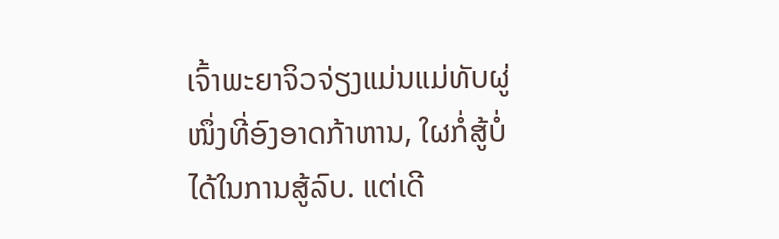ເຈົ້າພະຍາຈິວຈ່ຽງແມ່ນແມ່ທັບຜູ່ໜຶ່ງທີ່ອົງອາດກ້າຫານ, ໃຜກໍ່ສູ້ບໍ່ໄດ້ໃນການສູ້ລົບ. ແຕ່ເດີ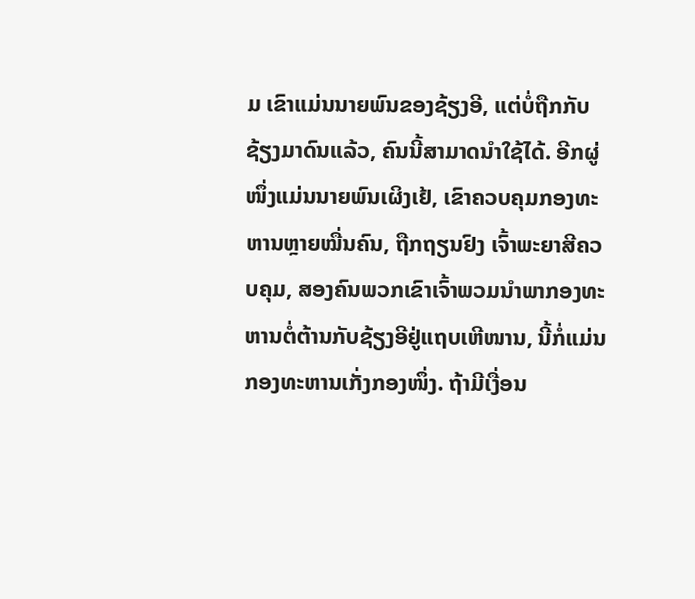ມ ເຂົາແມ່ນນາຍພົນຂອງຊ້ຽງອີ, ແຕ່ບໍ່ຖືກກັບຊ້ຽງມາດົນແລ້ວ, ຄົນນີ້ສາມາດນຳໃຊ້ໄດ້. ອີກຜູ່ໜຶ່ງແມ່ນນາຍພົນເຜິງເຢ້, ເຂົາຄວບຄຸມກອງທະຫານຫຼາຍໝື່ນຄົນ, ຖືກຖຽນຢົງ ເຈົ້າພະຍາສີຄວບຄຸມ, ສອງຄົນພວກເຂົາເຈົ້າພວມນຳພາກອງທະຫານຕໍ່ຕ້ານກັບຊ້ຽງອີຢູ່ແຖບເຫີໜານ, ນີ້ກໍ່ແມ່ນກອງທະຫານເກັ່ງກອງໜຶ່ງ. ຖ້າມີເງື່ອນ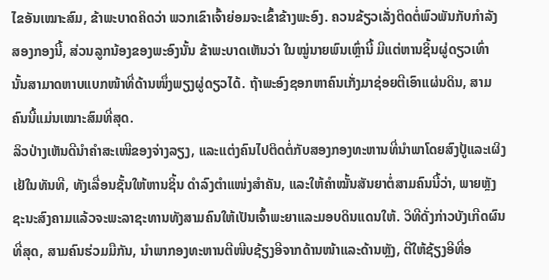ໄຂອັນເໝາະສົມ, ຂ້າພະບາດຄິດວ່າ ພວກເຂົາເຈົ້າຍ່ອມຈະເຂົ້າຂ້າງພະອົງ. ຄວນຂ້ຽວເລັ່ງຕິດຕໍ່ພົວພັນກັບກຳລັງສອງກອງນີ້, ສ່ວນລູກນ້ອງຂອງພະອົງນັ້ນ ຂ້າພະບາດເຫັນວ່າ ໃນໝູ່ນາຍພົນເຫຼົ່ານີ້ ມີແຕ່ຫານຊິ້ນຜູ່ດຽວເທົ່ານັ້ນສາມາດຫາບແບກໜ້າທີ່ດ້ານໜຶ່ງພຽງຜູ່ດຽວໄດ້. ຖ້າພະອົງຊອກຫາຄົນເກັ່ງມາຊ່ອຍຕີເອົາແຜ່ນດິນ, ສາມຄົນນີ້ແມ່ນເໝາະສົມທີ່ສຸດ.
ລິວປ່າງເຫັນດີນຳຄຳສະເໜີຂອງຈ່າງລຽງ, ແລະແຕ່ງຄົນໄປຕິດຕໍ່ກັບສອງກອງທະຫານທີ່ນຳພາໂດຍສົງປູ້ແລະເຜິງເຢ້ໃນທັນທີ, ທັງເລື່ອນຊັ້ນໃຫ້ຫານຊິ້ນ ດຳລົງຕຳແໜ່ງສຳຄັນ, ແລະໃຫ້ຄຳໝັ້ນສັນຍາຕໍ່ສາມຄົນນີ້ວ່າ, ພາຍຫຼັງຊະນະສົງຄາມແລ້ວຈະພະລາຊະທານທັງສາມຄົນໃຫ້ເປັນເຈົ້າພະຍາແລະມອບດິນແດນໃຫ້. ວິທີດັ່ງກ່າວບັງເກີດຜົນ ທີ່ສຸດ, ສາມຄົນຮ່ວມມືກັນ, ນຳພາກອງທະຫານຕີໜີບຊ້ຽງອີຈາກດ້ານໜ້າແລະດ້ານຫຼັງ, ຕີໃຫ້ຊ້ຽງອີທີ່ອ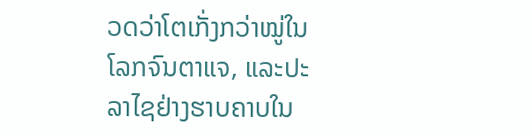ວດວ່າໂຕເກັ່ງກວ່າໝູ່ໃນໂລກຈົນຕາແຈ, ແລະປະລາໄຊຢ່າງຮາບຄາບໃນ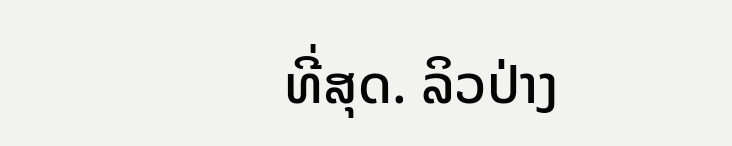ທີ່ສຸດ. ລິວປ່າງ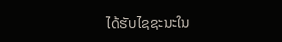ໄດ້ຮັບໄຊຊະນະໃນ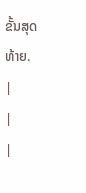ຂັ້ນສຸດທ້າຍ.
|
|
|